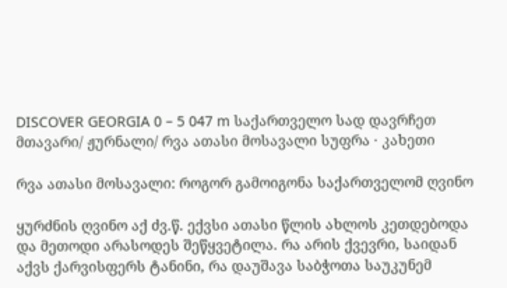DISCOVER GEORGIA 0 – 5 047 m საქართველო სად დავრჩეთ
მთავარი/ ჟურნალი/ რვა ათასი მოსავალი სუფრა · კახეთი

რვა ათასი მოსავალი: როგორ გამოიგონა საქართველომ ღვინო

ყურძნის ღვინო აქ ძვ.წ. ექვსი ათასი წლის ახლოს კეთდებოდა და მეთოდი არასოდეს შეწყვეტილა. რა არის ქვევრი, საიდან აქვს ქარვისფერს ტანინი, რა დაუშავა საბჭოთა საუკუნემ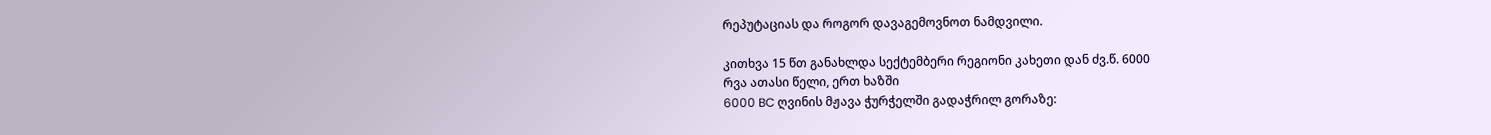რეპუტაციას და როგორ დავაგემოვნოთ ნამდვილი.

კითხვა 15 წთ განახლდა სექტემბერი რეგიონი კახეთი დან ძვ.წ. 6000
რვა ათასი წელი, ერთ ხაზში
6000 BC ღვინის მჟავა ჭურჭელში გადაჭრილ გორაზე: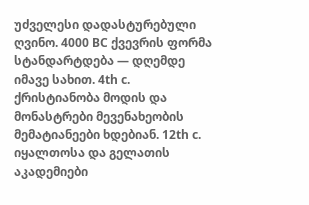უძველესი დადასტურებული ღვინო. 4000 BC ქვევრის ფორმა სტანდარტდება — დღემდე იმავე სახით. 4th c. ქრისტიანობა მოდის და მონასტრები მევენახეობის მემატიანეები ხდებიან. 12th c. იყალთოსა და გელათის აკადემიები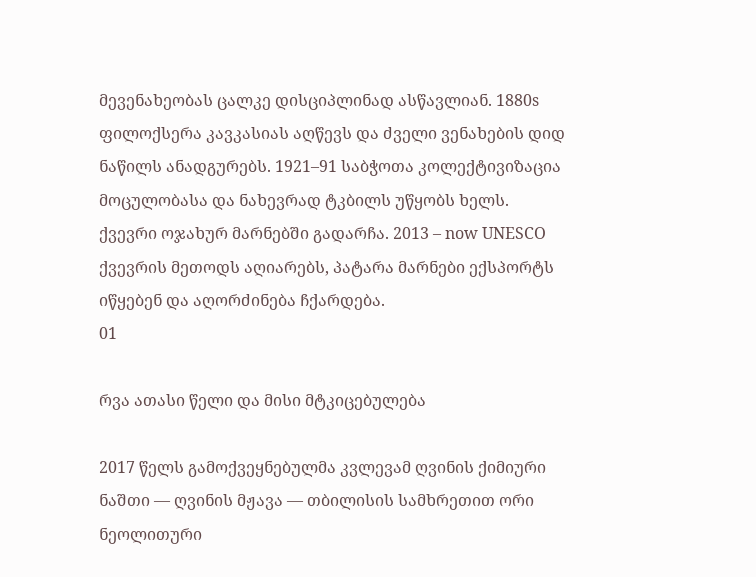მევენახეობას ცალკე დისციპლინად ასწავლიან. 1880s ფილოქსერა კავკასიას აღწევს და ძველი ვენახების დიდ ნაწილს ანადგურებს. 1921–91 საბჭოთა კოლექტივიზაცია მოცულობასა და ნახევრად ტკბილს უწყობს ხელს. ქვევრი ოჯახურ მარნებში გადარჩა. 2013 – now UNESCO ქვევრის მეთოდს აღიარებს, პატარა მარნები ექსპორტს იწყებენ და აღორძინება ჩქარდება.
01

რვა ათასი წელი და მისი მტკიცებულება

2017 წელს გამოქვეყნებულმა კვლევამ ღვინის ქიმიური ნაშთი — ღვინის მჟავა — თბილისის სამხრეთით ორი ნეოლითური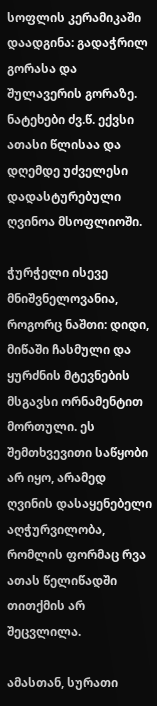სოფლის კერამიკაში დაადგინა: გადაჭრილ გორასა და შულავერის გორაზე. ნატეხები ძვ.წ. ექვსი ათასი წლისაა და დღემდე უძველესი დადასტურებული ღვინოა მსოფლიოში.

ჭურჭელი ისევე მნიშვნელოვანია, როგორც ნაშთი: დიდი, მიწაში ჩასმული და ყურძნის მტევნების მსგავსი ორნამენტით მორთული. ეს შემთხვევითი საწყობი არ იყო, არამედ ღვინის დასაყენებელი აღჭურვილობა, რომლის ფორმაც რვა ათას წელიწადში თითქმის არ შეცვლილა.

ამასთან, სურათი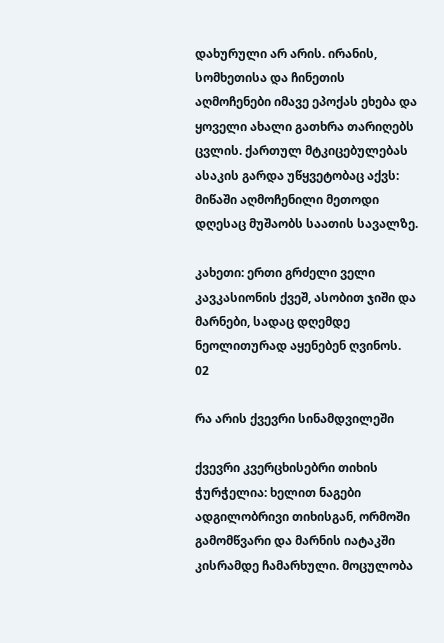დახურული არ არის. ირანის, სომხეთისა და ჩინეთის აღმოჩენები იმავე ეპოქას ეხება და ყოველი ახალი გათხრა თარიღებს ცვლის. ქართულ მტკიცებულებას ასაკის გარდა უწყვეტობაც აქვს: მიწაში აღმოჩენილი მეთოდი დღესაც მუშაობს საათის სავალზე.

კახეთი: ერთი გრძელი ველი კავკასიონის ქვეშ, ასობით ჯიში და მარნები, სადაც დღემდე ნეოლითურად აყენებენ ღვინოს.
02

რა არის ქვევრი სინამდვილეში

ქვევრი კვერცხისებრი თიხის ჭურჭელია: ხელით ნაგები ადგილობრივი თიხისგან, ორმოში გამომწვარი და მარნის იატაკში კისრამდე ჩამარხული. მოცულობა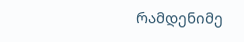რამდენიმე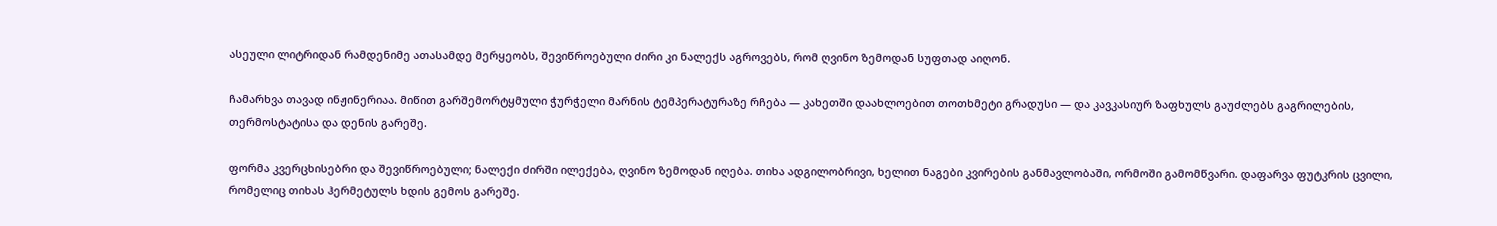ასეული ლიტრიდან რამდენიმე ათასამდე მერყეობს, შევიწროებული ძირი კი ნალექს აგროვებს, რომ ღვინო ზემოდან სუფთად აიღონ.

ჩამარხვა თავად ინჟინერიაა. მიწით გარშემორტყმული ჭურჭელი მარნის ტემპერატურაზე რჩება — კახეთში დაახლოებით თოთხმეტი გრადუსი — და კავკასიურ ზაფხულს გაუძლებს გაგრილების, თერმოსტატისა და დენის გარეშე.

ფორმა კვერცხისებრი და შევიწროებული; ნალექი ძირში ილექება, ღვინო ზემოდან იღება. თიხა ადგილობრივი, ხელით ნაგები კვირების განმავლობაში, ორმოში გამომწვარი. დაფარვა ფუტკრის ცვილი, რომელიც თიხას ჰერმეტულს ხდის გემოს გარეშე.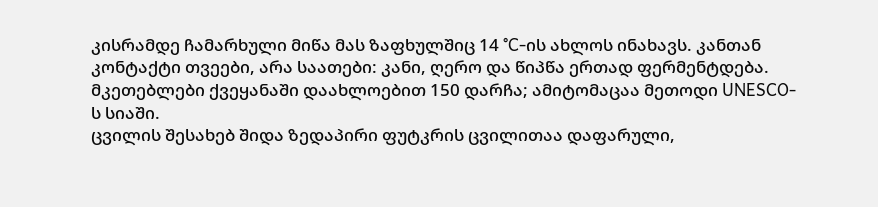კისრამდე ჩამარხული მიწა მას ზაფხულშიც 14 °C-ის ახლოს ინახავს. კანთან კონტაქტი თვეები, არა საათები: კანი, ღერო და წიპწა ერთად ფერმენტდება. მკეთებლები ქვეყანაში დაახლოებით 150 დარჩა; ამიტომაცაა მეთოდი UNESCO-ს სიაში.
ცვილის შესახებ შიდა ზედაპირი ფუტკრის ცვილითაა დაფარული,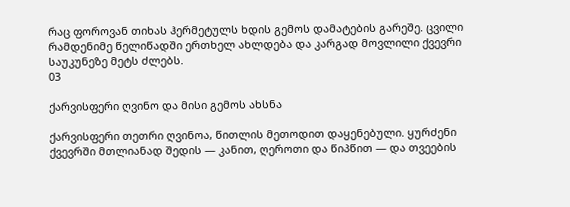რაც ფოროვან თიხას ჰერმეტულს ხდის გემოს დამატების გარეშე. ცვილი რამდენიმე წელიწადში ერთხელ ახლდება და კარგად მოვლილი ქვევრი საუკუნეზე მეტს ძლებს.
03

ქარვისფერი ღვინო და მისი გემოს ახსნა

ქარვისფერი თეთრი ღვინოა, წითლის მეთოდით დაყენებული. ყურძენი ქვევრში მთლიანად შედის — კანით, ღეროთი და წიპწით — და თვეების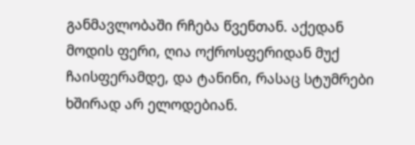განმავლობაში რჩება წვენთან. აქედან მოდის ფერი, ღია ოქროსფერიდან მუქ ჩაისფერამდე, და ტანინი, რასაც სტუმრები ხშირად არ ელოდებიან.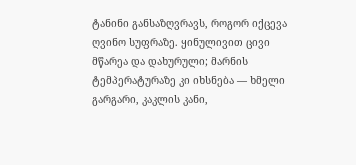ტანინი განსაზღვრავს, როგორ იქცევა ღვინო სუფრაზე. ყინულივით ცივი მწარეა და დახურული; მარნის ტემპერატურაზე კი იხსნება — ხმელი გარგარი, კაკლის კანი,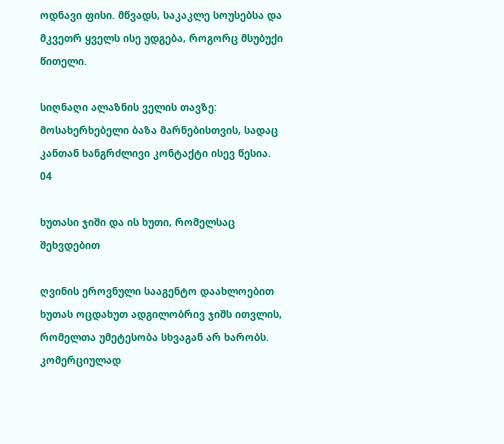ოდნავი ფისი. მწვადს, საკაკლე სოუსებსა და მკვეთრ ყველს ისე უდგება, როგორც მსუბუქი წითელი.

სიღნაღი ალაზნის ველის თავზე: მოსახერხებელი ბაზა მარნებისთვის, სადაც კანთან ხანგრძლივი კონტაქტი ისევ წესია.
04

ხუთასი ჯიში და ის ხუთი, რომელსაც შეხვდებით

ღვინის ეროვნული სააგენტო დაახლოებით ხუთას ოცდახუთ ადგილობრივ ჯიშს ითვლის, რომელთა უმეტესობა სხვაგან არ ხარობს. კომერციულად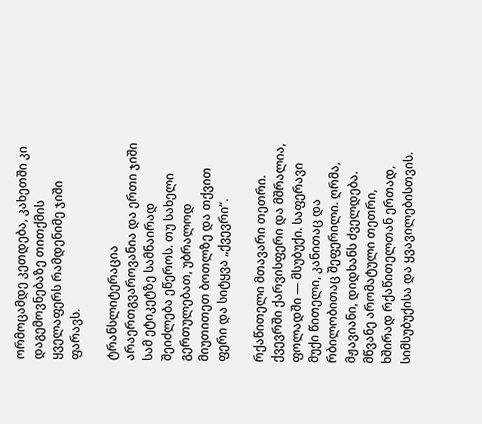ორმოცამდე კეთდება, კახეთში კი დაგემოვნებაზე თითქმის ყველაფერს რამდენიმე ჯიში ფარავს.

ტრანსლიტერაცია არაერთგვაროვანია და ერთი ჯიში სამ ეტიკეტზე სამნაირად შეიძლება ეწეროს. თუ სახელი გერთულებათ, უბრალოდ მიუთითეთ ბოთლზე და თქვით ფერი და სიტყვა „ქვევრი“.

რქაწითელი მთავარი თეთრი. ქვევრში ქარვისფერი და მშრალია, ფოლადში — მსუბუქი. საფერავი მუქი წითელი, კანითაც და რბილობითაც შეფერილი. ღრმა, მჟავიანი, დიდხანს ძველდება. მწვანე არომატული თეთრი, ხშირად რქაწითელთან ერთად, სიმსუბუქისა და ყვავილებისთვის.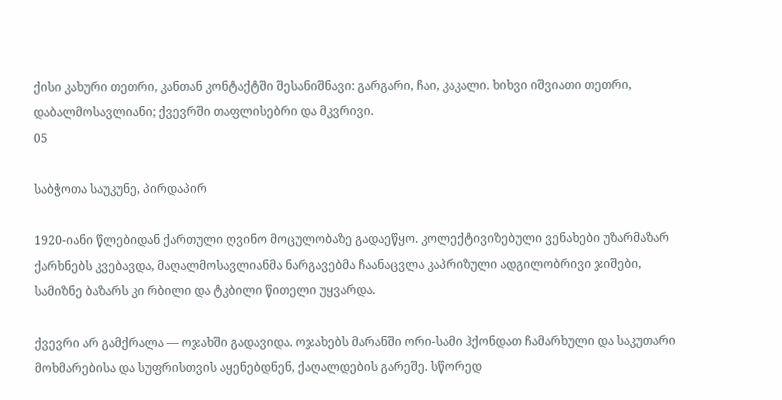ქისი კახური თეთრი, კანთან კონტაქტში შესანიშნავი: გარგარი, ჩაი, კაკალი. ხიხვი იშვიათი თეთრი, დაბალმოსავლიანი; ქვევრში თაფლისებრი და მკვრივი.
05

საბჭოთა საუკუნე, პირდაპირ

1920-იანი წლებიდან ქართული ღვინო მოცულობაზე გადაეწყო. კოლექტივიზებული ვენახები უზარმაზარ ქარხნებს კვებავდა, მაღალმოსავლიანმა ნარგავებმა ჩაანაცვლა კაპრიზული ადგილობრივი ჯიშები, სამიზნე ბაზარს კი რბილი და ტკბილი წითელი უყვარდა.

ქვევრი არ გამქრალა — ოჯახში გადავიდა. ოჯახებს მარანში ორი-სამი ჰქონდათ ჩამარხული და საკუთარი მოხმარებისა და სუფრისთვის აყენებდნენ, ქაღალდების გარეშე. სწორედ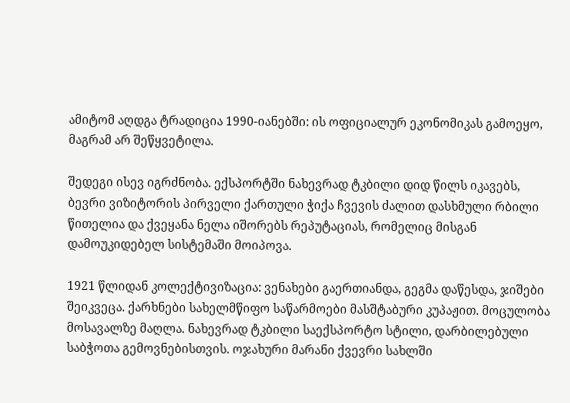ამიტომ აღდგა ტრადიცია 1990-იანებში: ის ოფიციალურ ეკონომიკას გამოეყო, მაგრამ არ შეწყვეტილა.

შედეგი ისევ იგრძნობა. ექსპორტში ნახევრად ტკბილი დიდ წილს იკავებს, ბევრი ვიზიტორის პირველი ქართული ჭიქა ჩვევის ძალით დასხმული რბილი წითელია და ქვეყანა ნელა იშორებს რეპუტაციას, რომელიც მისგან დამოუკიდებელ სისტემაში მოიპოვა.

1921 წლიდან კოლექტივიზაცია: ვენახები გაერთიანდა, გეგმა დაწესდა, ჯიშები შეიკვეცა. ქარხნები სახელმწიფო საწარმოები მასშტაბური კუპაჟით. მოცულობა მოსავალზე მაღლა. ნახევრად ტკბილი საექსპორტო სტილი, დარბილებული საბჭოთა გემოვნებისთვის. ოჯახური მარანი ქვევრი სახლში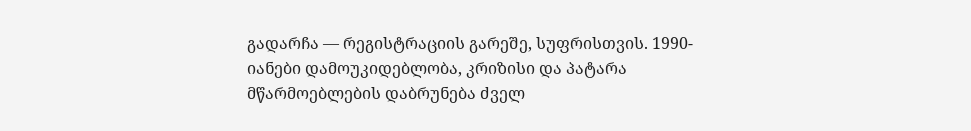გადარჩა — რეგისტრაციის გარეშე, სუფრისთვის. 1990-იანები დამოუკიდებლობა, კრიზისი და პატარა მწარმოებლების დაბრუნება ძველ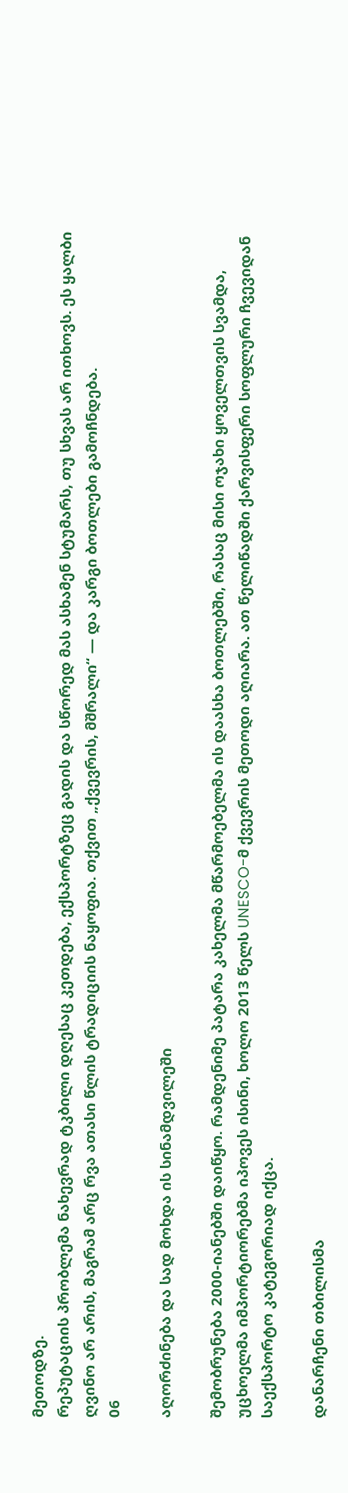მეთოდზე.
რეპუტაციის პრობლემა ნახევრად ტკბილი დღესაც კეთდება, ექსპორტზეც გადის და სწორედ მას ასხამენ სტუმარს, თუ სხვას არ ითხოვს. ეს ყალბი ღვინო არ არის, მაგრამ არც რვა ათასი წლის ტრადიციის ნაყოფია. თქვით „ქვევრის, მშრალი“ — და კარგი ბოთლები გამოჩნდება.
06

აღორძინება და სად მოხდა ის სინამდვილეში

შემობრუნება 2000-იანებში დაიწყო. რამდენიმე პატარა კახელმა მწარმოებელმა ის დაასხა ბოთლებში, რასაც მისი ოჯახი ყოველთვის სვამდა, უცხოელმა იმპორტიორებმა იპოვეს ისინი, ხოლო 2013 წელს UNESCO-მ ქვევრის მეთოდი აღიარა. ათ წელიწადში ქარვისფერი სოფლური ჩვევიდან საექსპორტო კატეგორიად იქცა.

დანარჩენი თბილისმა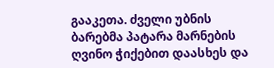გააკეთა. ძველი უბნის ბარებმა პატარა მარნების ღვინო ჭიქებით დაასხეს და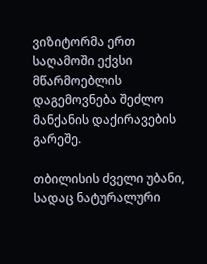ვიზიტორმა ერთ საღამოში ექვსი მწარმოებლის დაგემოვნება შეძლო მანქანის დაქირავების გარეშე.

თბილისის ძველი უბანი, სადაც ნატურალური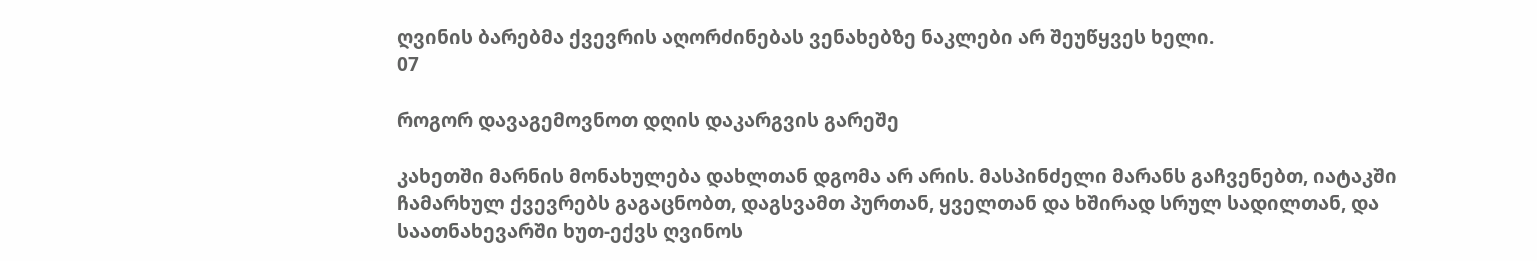ღვინის ბარებმა ქვევრის აღორძინებას ვენახებზე ნაკლები არ შეუწყვეს ხელი.
07

როგორ დავაგემოვნოთ დღის დაკარგვის გარეშე

კახეთში მარნის მონახულება დახლთან დგომა არ არის. მასპინძელი მარანს გაჩვენებთ, იატაკში ჩამარხულ ქვევრებს გაგაცნობთ, დაგსვამთ პურთან, ყველთან და ხშირად სრულ სადილთან, და საათნახევარში ხუთ-ექვს ღვინოს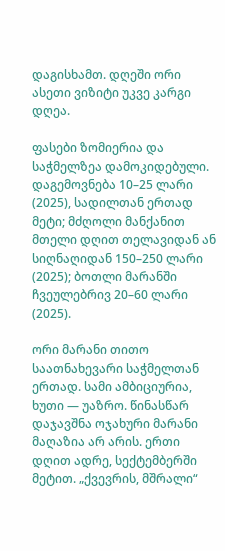დაგისხამთ. დღეში ორი ასეთი ვიზიტი უკვე კარგი დღეა.

ფასები ზომიერია და საჭმელზეა დამოკიდებული. დაგემოვნება 10–25 ლარი (2025), სადილთან ერთად მეტი; მძღოლი მანქანით მთელი დღით თელავიდან ან სიღნაღიდან 150–250 ლარი (2025); ბოთლი მარანში ჩვეულებრივ 20–60 ლარი (2025).

ორი მარანი თითო საათნახევარი საჭმელთან ერთად. სამი ამბიციურია, ხუთი — უაზრო. წინასწარ დაჯავშნა ოჯახური მარანი მაღაზია არ არის. ერთი დღით ადრე, სექტემბერში მეტით. „ქვევრის, მშრალი“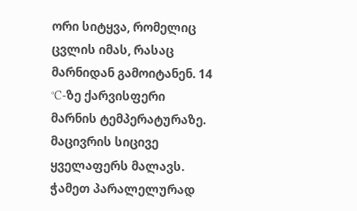ორი სიტყვა, რომელიც ცვლის იმას, რასაც მარნიდან გამოიტანენ. 14 °C-ზე ქარვისფერი მარნის ტემპერატურაზე. მაცივრის სიცივე ყველაფერს მალავს. ჭამეთ პარალელურად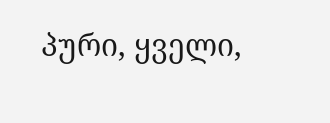პური, ყველი,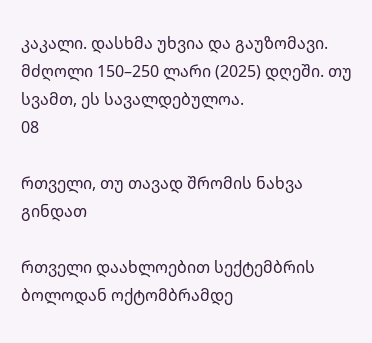კაკალი. დასხმა უხვია და გაუზომავი. მძღოლი 150–250 ლარი (2025) დღეში. თუ სვამთ, ეს სავალდებულოა.
08

რთველი, თუ თავად შრომის ნახვა გინდათ

რთველი დაახლოებით სექტემბრის ბოლოდან ოქტომბრამდე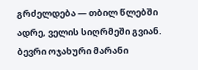გრძელდება — თბილ წლებში ადრე, ველის სიღრმეში გვიან. ბევრი ოჯახური მარანი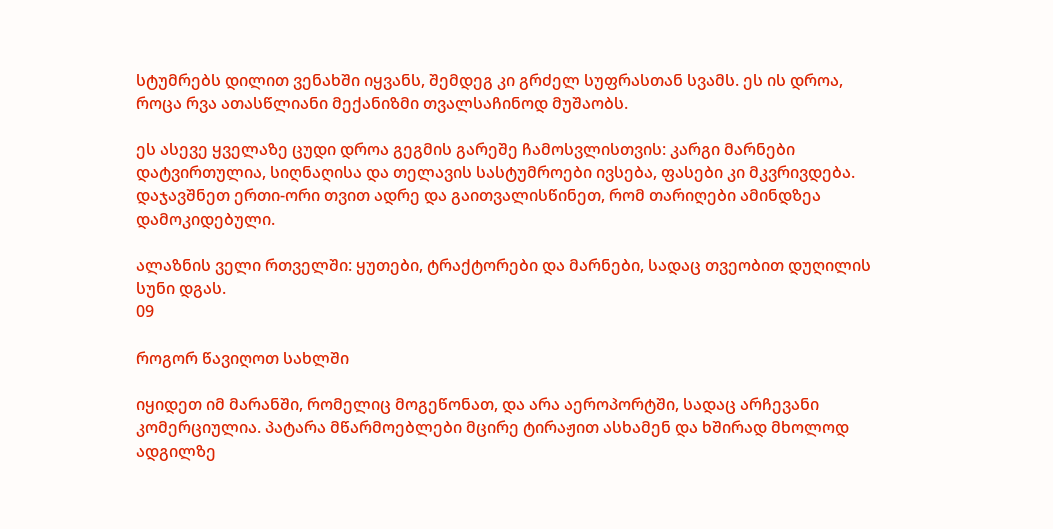სტუმრებს დილით ვენახში იყვანს, შემდეგ კი გრძელ სუფრასთან სვამს. ეს ის დროა, როცა რვა ათასწლიანი მექანიზმი თვალსაჩინოდ მუშაობს.

ეს ასევე ყველაზე ცუდი დროა გეგმის გარეშე ჩამოსვლისთვის: კარგი მარნები დატვირთულია, სიღნაღისა და თელავის სასტუმროები ივსება, ფასები კი მკვრივდება. დაჯავშნეთ ერთი-ორი თვით ადრე და გაითვალისწინეთ, რომ თარიღები ამინდზეა დამოკიდებული.

ალაზნის ველი რთველში: ყუთები, ტრაქტორები და მარნები, სადაც თვეობით დუღილის სუნი დგას.
09

როგორ წავიღოთ სახლში

იყიდეთ იმ მარანში, რომელიც მოგეწონათ, და არა აეროპორტში, სადაც არჩევანი კომერციულია. პატარა მწარმოებლები მცირე ტირაჟით ასხამენ და ხშირად მხოლოდ ადგილზე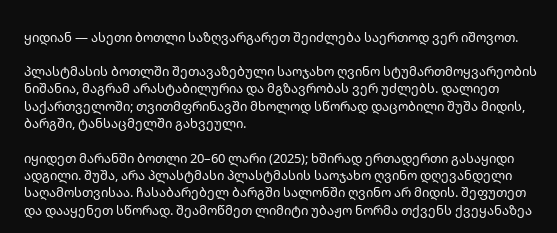ყიდიან — ასეთი ბოთლი საზღვარგარეთ შეიძლება საერთოდ ვერ იშოვოთ.

პლასტმასის ბოთლში შეთავაზებული საოჯახო ღვინო სტუმართმოყვარეობის ნიშანია, მაგრამ არასტაბილურია და მგზავრობას ვერ უძლებს. დალიეთ საქართველოში; თვითმფრინავში მხოლოდ სწორად დაცობილი შუშა მიდის, ბარგში, ტანსაცმელში გახვეული.

იყიდეთ მარანში ბოთლი 20–60 ლარი (2025); ხშირად ერთადერთი გასაყიდი ადგილი. შუშა, არა პლასტმასი პლასტმასის საოჯახო ღვინო დღევანდელი საღამოსთვისაა. ჩასაბარებელ ბარგში სალონში ღვინო არ მიდის. შეფუთეთ და დააყენეთ სწორად. შეამოწმეთ ლიმიტი უბაჟო ნორმა თქვენს ქვეყანაზეა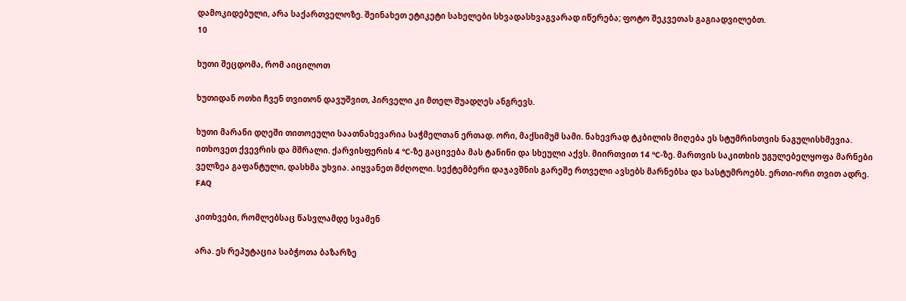დამოკიდებული, არა საქართველოზე. შეინახეთ ეტიკეტი სახელები სხვადასხვაგვარად იწერება; ფოტო შეკვეთას გაგიადვილებთ.
10

ხუთი შეცდომა, რომ აიცილოთ

ხუთიდან ოთხი ჩვენ თვითონ დავუშვით, პირველი კი მთელ შუადღეს ანგრევს.

ხუთი მარანი დღეში თითოეული საათნახევარია საჭმელთან ერთად. ორი, მაქსიმუმ სამი. ნახევრად ტკბილის მიღება ეს სტუმრისთვის ნაგულისხმევია. ითხოვეთ ქვევრის და მშრალი. ქარვისფერის 4 °C-ზე გაცივება მას ტანინი და სხეული აქვს. მიირთვით 14 °C-ზე. მართვის საკითხის უგულებელყოფა მარნები ველზეა გაფანტული, დასხმა უხვია. აიყვანეთ მძღოლი. სექტემბერი დაჯავშნის გარეშე რთველი ავსებს მარნებსა და სასტუმროებს. ერთი-ორი თვით ადრე.
FAQ

კითხვები, რომლებსაც წასვლამდე სვამენ

არა. ეს რეპუტაცია საბჭოთა ბაზარზე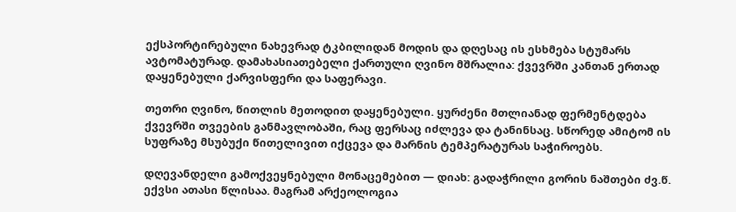ექსპორტირებული ნახევრად ტკბილიდან მოდის და დღესაც ის ესხმება სტუმარს ავტომატურად. დამახასიათებელი ქართული ღვინო მშრალია: ქვევრში კანთან ერთად დაყენებული ქარვისფერი და საფერავი.

თეთრი ღვინო, წითლის მეთოდით დაყენებული. ყურძენი მთლიანად ფერმენტდება ქვევრში თვეების განმავლობაში, რაც ფერსაც იძლევა და ტანინსაც. სწორედ ამიტომ ის სუფრაზე მსუბუქი წითელივით იქცევა და მარნის ტემპერატურას საჭიროებს.

დღევანდელი გამოქვეყნებული მონაცემებით — დიახ: გადაჭრილი გორის ნაშთები ძვ.წ. ექვსი ათასი წლისაა. მაგრამ არქეოლოგია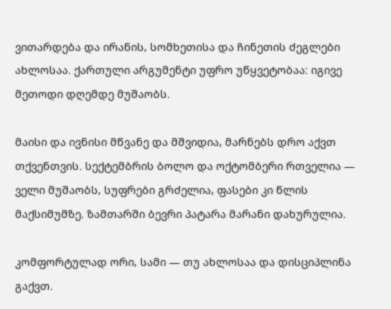ვითარდება და ირანის, სომხეთისა და ჩინეთის ძეგლები ახლოსაა. ქართული არგუმენტი უფრო უწყვეტობაა: იგივე მეთოდი დღემდე მუშაობს.

მაისი და ივნისი მწვანე და მშვიდია, მარნებს დრო აქვთ თქვენთვის. სექტემბრის ბოლო და ოქტომბერი რთველია — ველი მუშაობს, სუფრები გრძელია, ფასები კი წლის მაქსიმუმზე. ზამთარში ბევრი პატარა მარანი დახურულია.

კომფორტულად ორი, სამი — თუ ახლოსაა და დისციპლინა გაქვთ.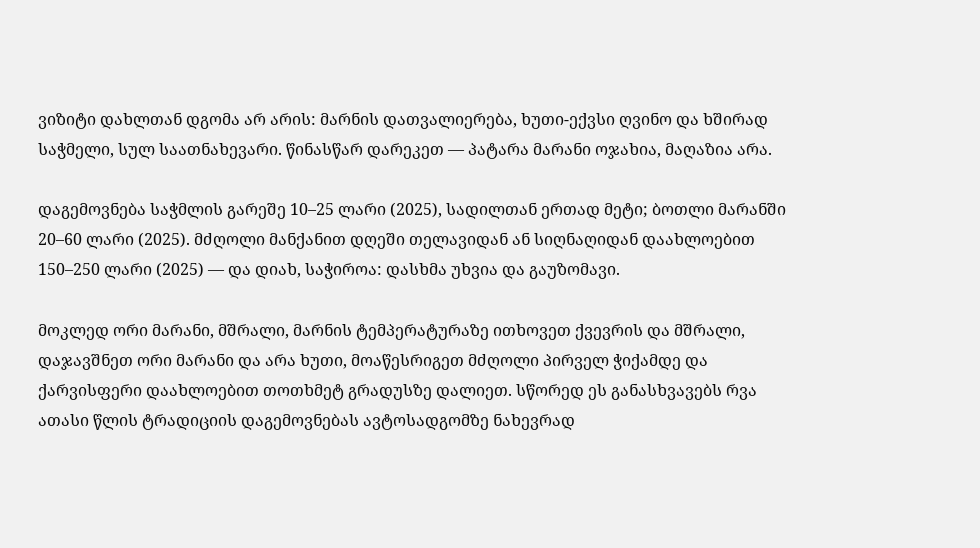ვიზიტი დახლთან დგომა არ არის: მარნის დათვალიერება, ხუთი-ექვსი ღვინო და ხშირად საჭმელი, სულ საათნახევარი. წინასწარ დარეკეთ — პატარა მარანი ოჯახია, მაღაზია არა.

დაგემოვნება საჭმლის გარეშე 10–25 ლარი (2025), სადილთან ერთად მეტი; ბოთლი მარანში 20–60 ლარი (2025). მძღოლი მანქანით დღეში თელავიდან ან სიღნაღიდან დაახლოებით 150–250 ლარი (2025) — და დიახ, საჭიროა: დასხმა უხვია და გაუზომავი.

მოკლედ ორი მარანი, მშრალი, მარნის ტემპერატურაზე ითხოვეთ ქვევრის და მშრალი, დაჯავშნეთ ორი მარანი და არა ხუთი, მოაწესრიგეთ მძღოლი პირველ ჭიქამდე და ქარვისფერი დაახლოებით თოთხმეტ გრადუსზე დალიეთ. სწორედ ეს განასხვავებს რვა ათასი წლის ტრადიციის დაგემოვნებას ავტოსადგომზე ნახევრად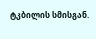ტკბილის სმისგან.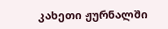კახეთი ჟურნალში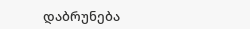დაბრუნება